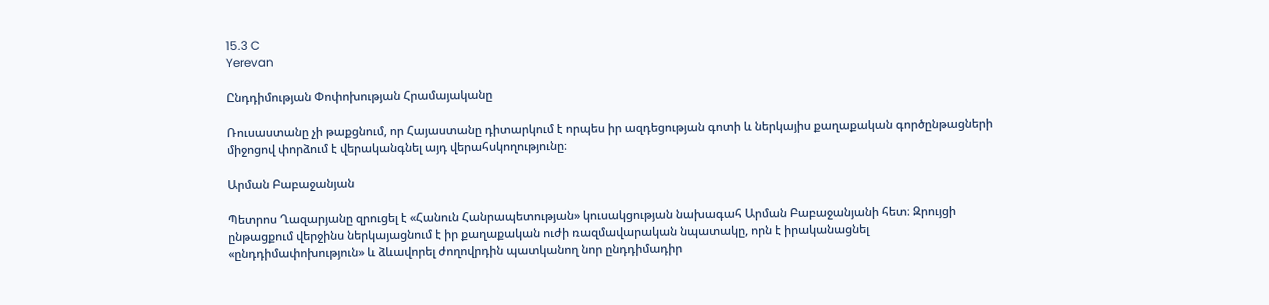15.3 C
Yerevan

Ընդդիմության Փոփոխության Հրամայականը

Ռուսաստանը չի թաքցնում, որ Հայաստանը դիտարկում է որպես իր ազդեցության գոտի և ներկայիս քաղաքական գործընթացների միջոցով փորձում է վերականգնել այդ վերահսկողությունը։

Արման Բաբաջանյան

Պետրոս Ղազարյանը զրուցել է «Հանուն Հանրապետության» կուսակցության նախագահ Արման Բաբաջանյանի հետ։ Զրույցի ընթացքում վերջինս ներկայացնում է իր քաղաքական ուժի ռազմավարական նպատակը, որն է իրականացնել «ընդդիմափոխություն» և ձևավորել ժողովրդին պատկանող նոր ընդդիմադիր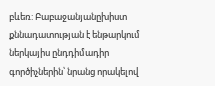բևեռ: Բաբաջանյանըխիստ քննադատության է ենթարկում ներկայիս ընդդիմադիր գործիչներին՝ նրանց որակելով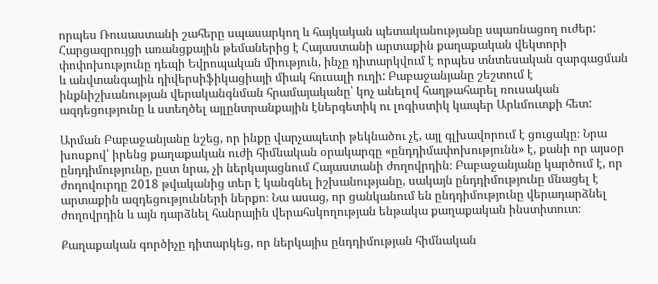որպես Ռուսաստանի շահերը սպասարկող և հայկական պետականությանը սպառնացող ուժեր: Հարցազրույցի առանցքային թեմաներից է Հայաստանի արտաքին քաղաքական վեկտորի փոփոխությունը դեպի Եվրոպական միություն, ինչը դիտարկվում է որպես տնտեսական զարգացման և անվտանգային դիվերսիֆիկացիայի միակ հուսալի ուղի: Բաբաջանյանը շեշտում է ինքնիշխանության վերականգնման հրամայականը՝ կոչ անելով հաղթահարել ռուսական ազդեցությունը և ստեղծել այլընտրանքային էներգետիկ ու լոգիստիկ կապեր Արևմուտքի հետ:

Արման Բաբաջանյանը նշեց, որ ինքը վարչապետի թեկնածու չէ, այլ գլխավորում է ցուցակը։ Նրա խոսքով՝ իրենց քաղաքական ուժի հիմնական օրակարգը «ընդդիմափոխությունն» է, քանի որ այսօր ընդդիմությունը, ըստ նրա, չի ներկայացնում Հայաստանի ժողովրդին։ Բաբաջանյանը կարծում է, որ ժողովուրդը 2018 թվականից տեր է կանգնել իշխանությանը, սակայն ընդդիմությունը մնացել է արտաքին ազդեցությունների ներքո։ Նա ասաց, որ ցանկանում են ընդդիմությունը վերադարձնել ժողովրդին և այն դարձնել հանրային վերահսկողության ենթակա քաղաքական ինստիտուտ։

Քաղաքական գործիչը դիտարկեց, որ ներկայիս ընդդիմության հիմնական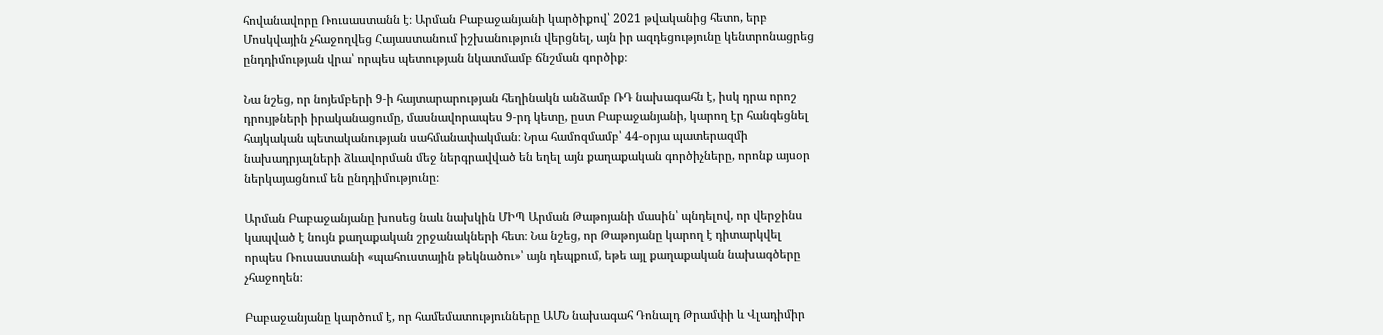հովանավորը Ռուսաստանն է։ Արման Բաբաջանյանի կարծիքով՝ 2021 թվականից հետո, երբ Մոսկվային չհաջողվեց Հայաստանում իշխանություն վերցնել, այն իր ազդեցությունը կենտրոնացրեց ընդդիմության վրա՝ որպես պետության նկատմամբ ճնշման գործիք։

Նա նշեց, որ նոյեմբերի 9‑ի հայտարարության հեղինակն անձամբ ՌԴ նախագահն է, իսկ դրա որոշ դրույթների իրականացումը, մասնավորապես 9‑րդ կետը, ըստ Բաբաջանյանի, կարող էր հանգեցնել հայկական պետականության սահմանափակման։ Նրա համոզմամբ՝ 44-օրյա պատերազմի նախադրյալների ձևավորման մեջ ներգրավված են եղել այն քաղաքական գործիչները, որոնք այսօր ներկայացնում են ընդդիմությունը։

Արման Բաբաջանյանը խոսեց նաև նախկին ՄԻՊ Արման Թաթոյանի մասին՝ պնդելով, որ վերջինս կապված է նույն քաղաքական շրջանակների հետ։ Նա նշեց, որ Թաթոյանը կարող է դիտարկվել որպես Ռուսաստանի «պահուստային թեկնածու»՝ այն դեպքում, եթե այլ քաղաքական նախագծերը չհաջողեն։

Բաբաջանյանը կարծում է, որ համեմատությունները ԱՄՆ նախագահ Դոնալդ Թրամփի և Վլադիմիր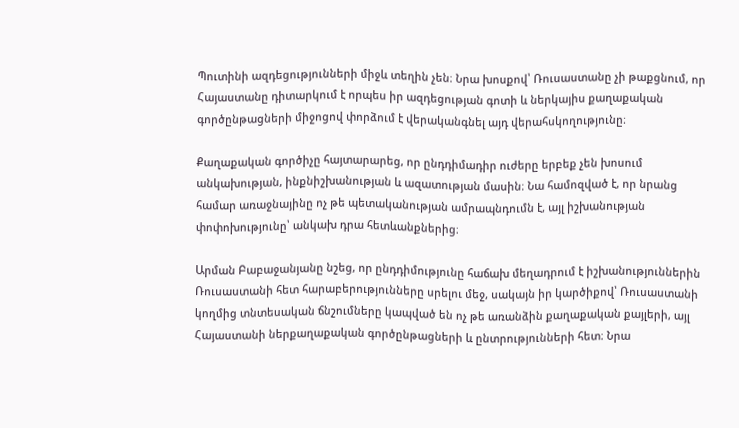Պուտինի ազդեցությունների միջև տեղին չեն։ Նրա խոսքով՝ Ռուսաստանը չի թաքցնում, որ Հայաստանը դիտարկում է որպես իր ազդեցության գոտի և ներկայիս քաղաքական գործընթացների միջոցով փորձում է վերականգնել այդ վերահսկողությունը։

Քաղաքական գործիչը հայտարարեց, որ ընդդիմադիր ուժերը երբեք չեն խոսում անկախության, ինքնիշխանության և ազատության մասին։ Նա համոզված է, որ նրանց համար առաջնայինը ոչ թե պետականության ամրապնդումն է, այլ իշխանության փոփոխությունը՝ անկախ դրա հետևանքներից։

Արման Բաբաջանյանը նշեց, որ ընդդիմությունը հաճախ մեղադրում է իշխանություններին Ռուսաստանի հետ հարաբերությունները սրելու մեջ, սակայն իր կարծիքով՝ Ռուսաստանի կողմից տնտեսական ճնշումները կապված են ոչ թե առանձին քաղաքական քայլերի, այլ Հայաստանի ներքաղաքական գործընթացների և ընտրությունների հետ։ Նրա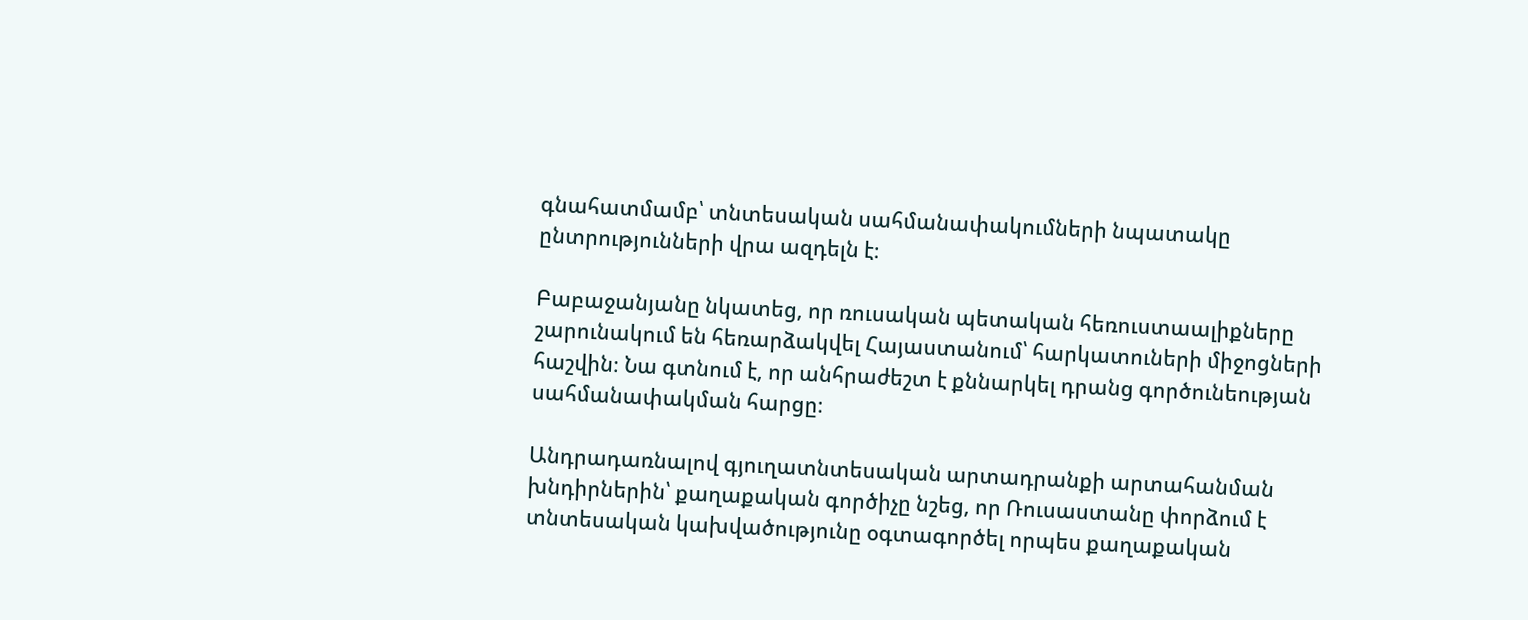գնահատմամբ՝ տնտեսական սահմանափակումների նպատակը ընտրությունների վրա ազդելն է։

Բաբաջանյանը նկատեց, որ ռուսական պետական հեռուստաալիքները շարունակում են հեռարձակվել Հայաստանում՝ հարկատուների միջոցների հաշվին։ Նա գտնում է, որ անհրաժեշտ է քննարկել դրանց գործունեության սահմանափակման հարցը։

Անդրադառնալով գյուղատնտեսական արտադրանքի արտահանման խնդիրներին՝ քաղաքական գործիչը նշեց, որ Ռուսաստանը փորձում է տնտեսական կախվածությունը օգտագործել որպես քաղաքական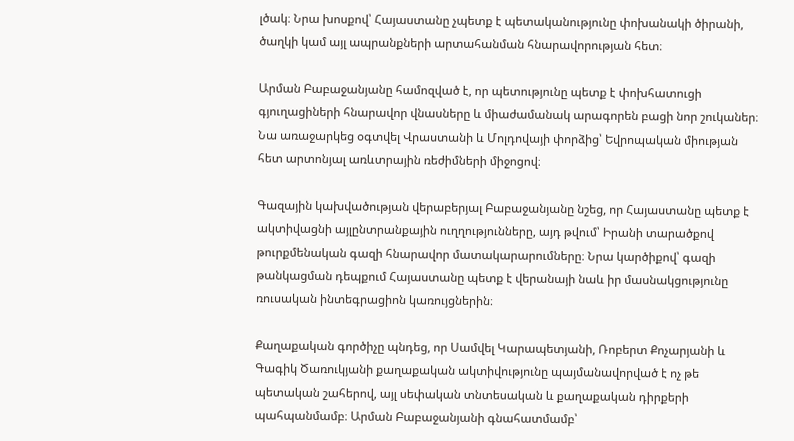լծակ։ Նրա խոսքով՝ Հայաստանը չպետք է պետականությունը փոխանակի ծիրանի, ծաղկի կամ այլ ապրանքների արտահանման հնարավորության հետ։

Արման Բաբաջանյանը համոզված է, որ պետությունը պետք է փոխհատուցի գյուղացիների հնարավոր վնասները և միաժամանակ արագորեն բացի նոր շուկաներ։ Նա առաջարկեց օգտվել Վրաստանի և Մոլդովայի փորձից՝ Եվրոպական միության հետ արտոնյալ առևտրային ռեժիմների միջոցով։

Գազային կախվածության վերաբերյալ Բաբաջանյանը նշեց, որ Հայաստանը պետք է ակտիվացնի այլընտրանքային ուղղությունները, այդ թվում՝ Իրանի տարածքով թուրքմենական գազի հնարավոր մատակարարումները։ Նրա կարծիքով՝ գազի թանկացման դեպքում Հայաստանը պետք է վերանայի նաև իր մասնակցությունը ռուսական ինտեգրացիոն կառույցներին։

Քաղաքական գործիչը պնդեց, որ Սամվել Կարապետյանի, Ռոբերտ Քոչարյանի և Գագիկ Ծառուկյանի քաղաքական ակտիվությունը պայմանավորված է ոչ թե պետական շահերով, այլ սեփական տնտեսական և քաղաքական դիրքերի պահպանմամբ։ Արման Բաբաջանյանի գնահատմամբ՝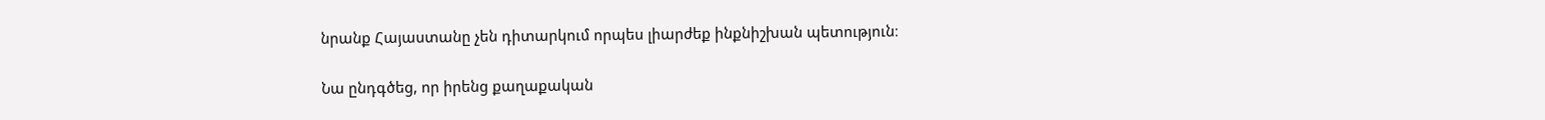նրանք Հայաստանը չեն դիտարկում որպես լիարժեք ինքնիշխան պետություն։

Նա ընդգծեց, որ իրենց քաղաքական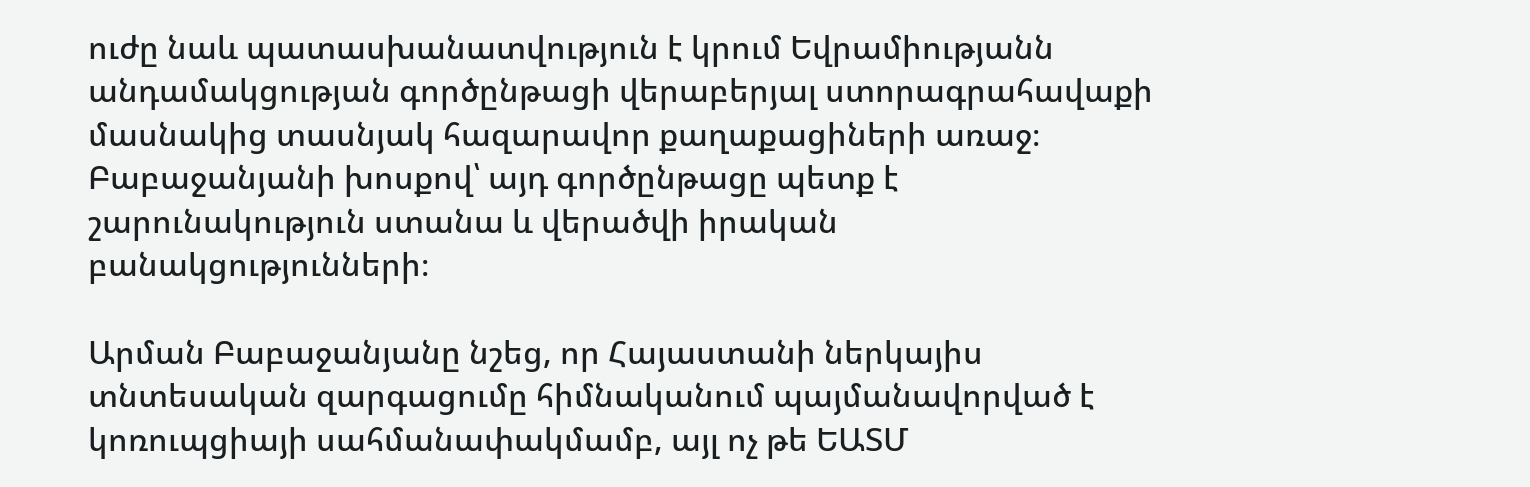ուժը նաև պատասխանատվություն է կրում Եվրամիությանն անդամակցության գործընթացի վերաբերյալ ստորագրահավաքի մասնակից տասնյակ հազարավոր քաղաքացիների առաջ։ Բաբաջանյանի խոսքով՝ այդ գործընթացը պետք է շարունակություն ստանա և վերածվի իրական բանակցությունների։

Արման Բաբաջանյանը նշեց, որ Հայաստանի ներկայիս տնտեսական զարգացումը հիմնականում պայմանավորված է կոռուպցիայի սահմանափակմամբ, այլ ոչ թե ԵԱՏՄ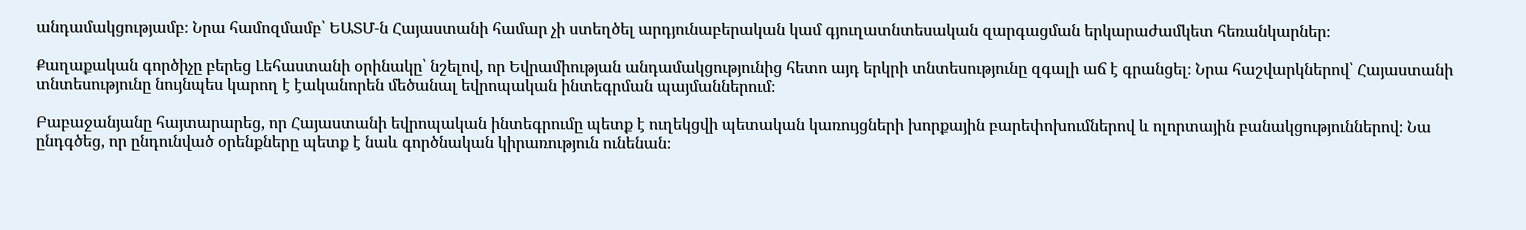անդամակցությամբ։ Նրա համոզմամբ՝ ԵԱՏՄ‑ն Հայաստանի համար չի ստեղծել արդյունաբերական կամ գյուղատնտեսական զարգացման երկարաժամկետ հեռանկարներ։

Քաղաքական գործիչը բերեց Լեհաստանի օրինակը՝ նշելով, որ Եվրամիության անդամակցությունից հետո այդ երկրի տնտեսությունը զգալի աճ է գրանցել։ Նրա հաշվարկներով՝ Հայաստանի տնտեսությունը նույնպես կարող է էականորեն մեծանալ եվրոպական ինտեգրման պայմաններում։

Բաբաջանյանը հայտարարեց, որ Հայաստանի եվրոպական ինտեգրումը պետք է ուղեկցվի պետական կառույցների խորքային բարեփոխումներով և ոլորտային բանակցություններով։ Նա ընդգծեց, որ ընդունված օրենքները պետք է նաև գործնական կիրառություն ունենան։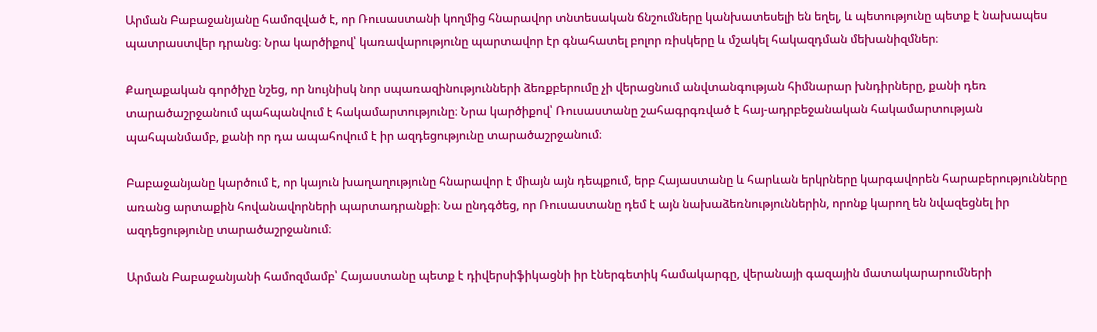Արման Բաբաջանյանը համոզված է, որ Ռուսաստանի կողմից հնարավոր տնտեսական ճնշումները կանխատեսելի են եղել, և պետությունը պետք է նախապես պատրաստվեր դրանց։ Նրա կարծիքով՝ կառավարությունը պարտավոր էր գնահատել բոլոր ռիսկերը և մշակել հակազդման մեխանիզմներ։

Քաղաքական գործիչը նշեց, որ նույնիսկ նոր սպառազինությունների ձեռքբերումը չի վերացնում անվտանգության հիմնարար խնդիրները, քանի դեռ տարածաշրջանում պահպանվում է հակամարտությունը։ Նրա կարծիքով՝ Ռուսաստանը շահագրգռված է հայ-ադրբեջանական հակամարտության պահպանմամբ, քանի որ դա ապահովում է իր ազդեցությունը տարածաշրջանում։

Բաբաջանյանը կարծում է, որ կայուն խաղաղությունը հնարավոր է միայն այն դեպքում, երբ Հայաստանը և հարևան երկրները կարգավորեն հարաբերությունները առանց արտաքին հովանավորների պարտադրանքի։ Նա ընդգծեց, որ Ռուսաստանը դեմ է այն նախաձեռնություններին, որոնք կարող են նվազեցնել իր ազդեցությունը տարածաշրջանում։

Արման Բաբաջանյանի համոզմամբ՝ Հայաստանը պետք է դիվերսիֆիկացնի իր էներգետիկ համակարգը, վերանայի գազային մատակարարումների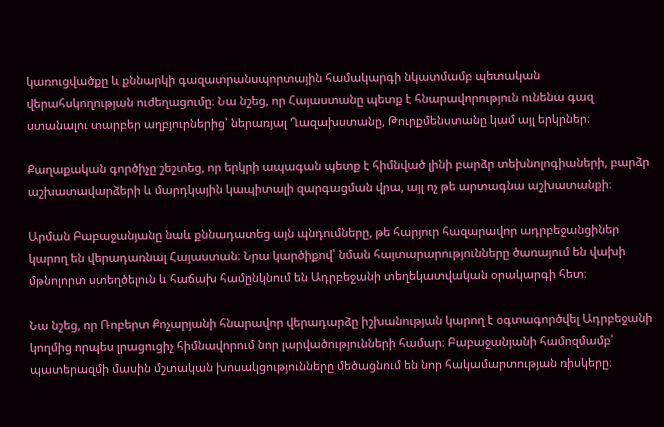կառուցվածքը և քննարկի գազատրանսպորտային համակարգի նկատմամբ պետական վերահսկողության ուժեղացումը։ Նա նշեց, որ Հայաստանը պետք է հնարավորություն ունենա գազ ստանալու տարբեր աղբյուրներից՝ ներառյալ Ղազախստանը, Թուրքմենստանը կամ այլ երկրներ։

Քաղաքական գործիչը շեշտեց, որ երկրի ապագան պետք է հիմնված լինի բարձր տեխնոլոգիաների, բարձր աշխատավարձերի և մարդկային կապիտալի զարգացման վրա, այլ ոչ թե արտագնա աշխատանքի։

Արման Բաբաջանյանը նաև քննադատեց այն պնդումները, թե հարյուր հազարավոր ադրբեջանցիներ կարող են վերադառնալ Հայաստան։ Նրա կարծիքով՝ նման հայտարարությունները ծառայում են վախի մթնոլորտ ստեղծելուն և հաճախ համընկնում են Ադրբեջանի տեղեկատվական օրակարգի հետ։

Նա նշեց, որ Ռոբերտ Քոչարյանի հնարավոր վերադարձը իշխանության կարող է օգտագործվել Ադրբեջանի կողմից որպես լրացուցիչ հիմնավորում նոր լարվածությունների համար։ Բաբաջանյանի համոզմամբ՝ պատերազմի մասին մշտական խոսակցությունները մեծացնում են նոր հակամարտության ռիսկերը։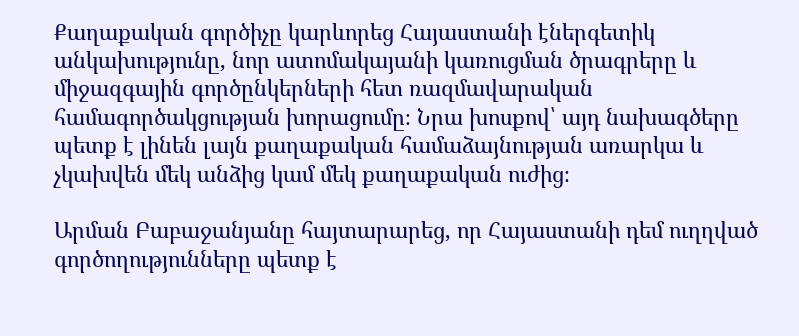Քաղաքական գործիչը կարևորեց Հայաստանի էներգետիկ անկախությունը, նոր ատոմակայանի կառուցման ծրագրերը և միջազգային գործընկերների հետ ռազմավարական համագործակցության խորացումը։ Նրա խոսքով՝ այդ նախագծերը պետք է լինեն լայն քաղաքական համաձայնության առարկա և չկախվեն մեկ անձից կամ մեկ քաղաքական ուժից։

Արման Բաբաջանյանը հայտարարեց, որ Հայաստանի դեմ ուղղված գործողությունները պետք է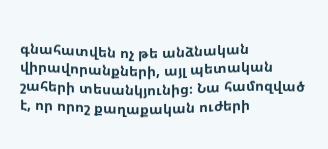գնահատվեն ոչ թե անձնական վիրավորանքների, այլ պետական շահերի տեսանկյունից։ Նա համոզված է, որ որոշ քաղաքական ուժերի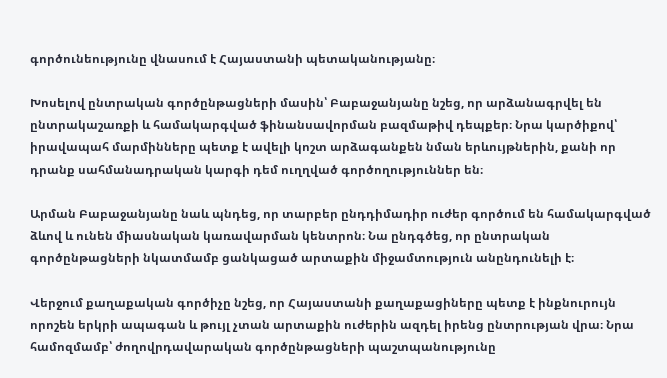գործունեությունը վնասում է Հայաստանի պետականությանը։

Խոսելով ընտրական գործընթացների մասին՝ Բաբաջանյանը նշեց, որ արձանագրվել են ընտրակաշառքի և համակարգված ֆինանսավորման բազմաթիվ դեպքեր։ Նրա կարծիքով՝ իրավապահ մարմինները պետք է ավելի կոշտ արձագանքեն նման երևույթներին, քանի որ դրանք սահմանադրական կարգի դեմ ուղղված գործողություններ են։

Արման Բաբաջանյանը նաև պնդեց, որ տարբեր ընդդիմադիր ուժեր գործում են համակարգված ձևով և ունեն միասնական կառավարման կենտրոն։ Նա ընդգծեց, որ ընտրական գործընթացների նկատմամբ ցանկացած արտաքին միջամտություն անընդունելի է։

Վերջում քաղաքական գործիչը նշեց, որ Հայաստանի քաղաքացիները պետք է ինքնուրույն որոշեն երկրի ապագան և թույլ չտան արտաքին ուժերին ազդել իրենց ընտրության վրա։ Նրա համոզմամբ՝ ժողովրդավարական գործընթացների պաշտպանությունը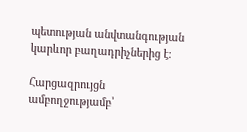պետության անվտանգության կարևոր բաղադրիչներից է։

Հարցազրույցն ամբողջությամբ՝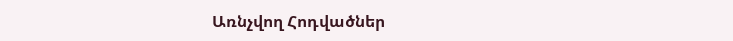Առնչվող Հոդվածներ